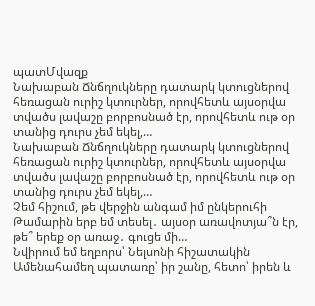պատՄվազք
Նախաբան Ճնճղուկները դատարկ կտուցներով հեռացան ուրիշ կտուրներ, որովհետև այսօրվա տվածս լավաշը բորբոսնած էր, որովհետև ութ օր տանից դուրս չեմ եկել,…
Նախաբան Ճնճղուկները դատարկ կտուցներով հեռացան ուրիշ կտուրներ, որովհետև այսօրվա տվածս լավաշը բորբոսնած էր, որովհետև ութ օր տանից դուրս չեմ եկել,…
Չեմ հիշում, թե վերջին անգամ իմ ընկերուհի Թամարին երբ եմ տեսել․ այսօր առավոտյա՞ն էր, թե՞ երեք օր առաջ․ գուցե մի…
Նվիրում եմ եղբորս՝ Նելսոնի հիշատակին Ամենահամեղ պատառը՝ իր շանը, հետո՝ իրեն և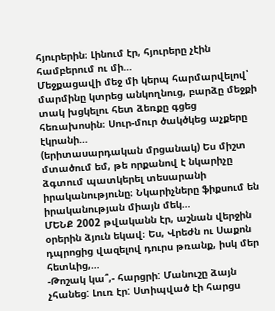հյուրերին։ Լինում էր, հյուրերը չէին համբերում ու մի…
Մեջքացավի մեջ մի կերպ հարմարվելով՝ մարմինը կտրեց անկողնուց, բարձը մեջքի տակ խցկելու հետ ձեռքը գցեց հեռախոսին։ Սուր-մուր ծակծկեց աչքերը էկրանի…
(երիտասարդական մրցանակ) Ես միշտ մտածում եմ, թե որքանով է նկարիչը ձգտում պատկերել տեսարանի իրականությունը։ Նկարիչները ֆիքսում են իրականության միայն մեկ…
ՄԵՆՔ 2002 թվականն էր, աշնան վերջին օրերին ձյուն եկավ։ Ես, Վրեժն ու Սաքոն դպրոցից վազելով դուրս թռանք, իսկ մեր հետևից,…
-Թոշակ կա՞,- հարցրի: Մանուշը ձայն չհանեց: Լուռ էր: Ստիպված էի հարցս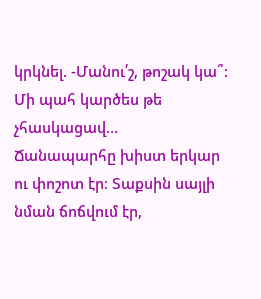կրկնել. -Մանու՛շ, թոշակ կա՞: Մի պահ կարծես թե չհասկացավ…
Ճանապարհը խիստ երկար ու փոշոտ էր։ Տաքսին սայլի նման ճոճվում էր,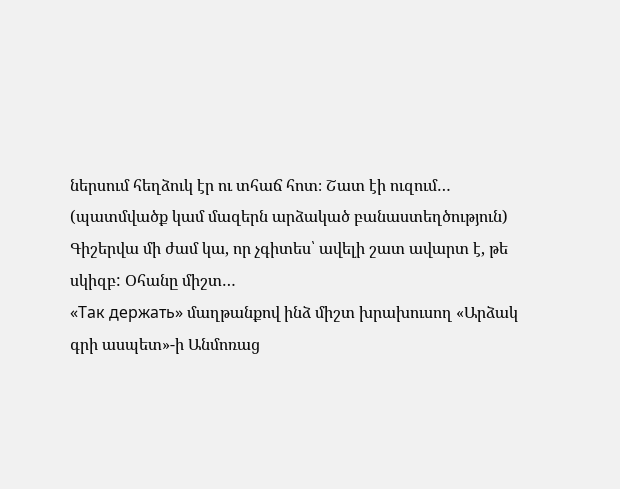ներսում հեղձուկ էր ու տհաճ հոտ։ Շատ էի ուզում…
(պատմվածք կամ մազերն արձակած բանաստեղծություն) Գիշերվա մի ժամ կա, որ չգիտես՝ ավելի շատ ավարտ է, թե սկիզբ: Օհանը միշտ…
«Так держать» մաղթանքով ինձ միշտ խրախուսող «Արձակ գրի ասպետ»-ի Անմոռաց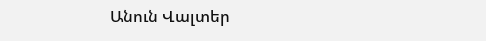Անուն Վալտեր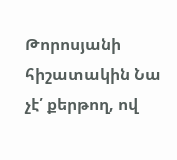Թորոսյանի հիշատակին Նա չէ՛ քերթող, ով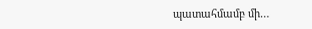պատահմամբ մի…